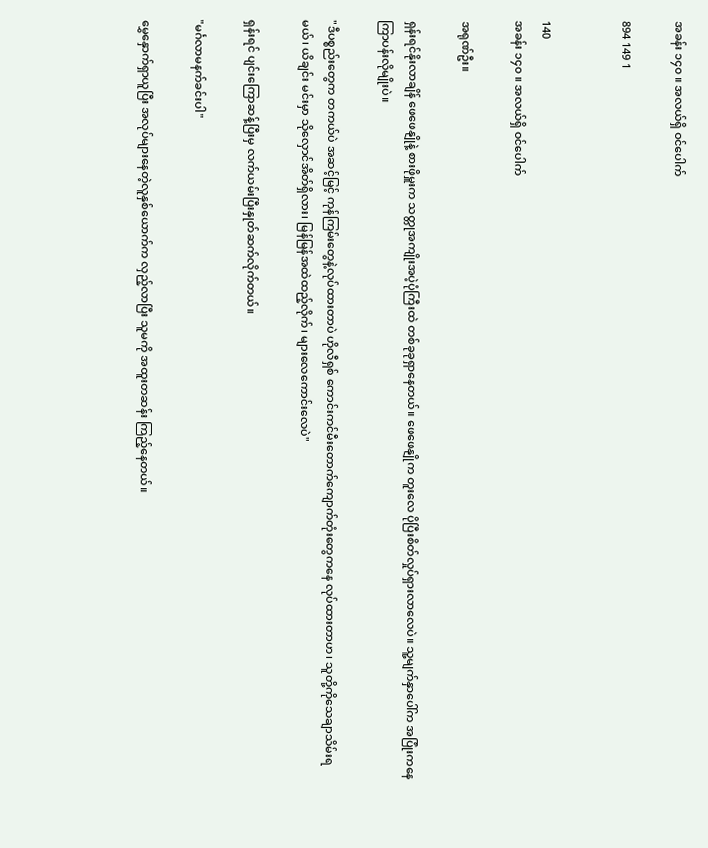အခန်း ၁၄၀ ။ အလယ်ရှိ ဝင်ပေါက်

894 149 1


140
အခန်း ၁၄၀ ။ အလယ်ရှိ ဝင်ပေါက်

အရုဏ်ဦး။

ရှန်းရင်နိုးလာချိန် ဖေဖေနျိုနဲ့ စားဖိုမှူးက သတ္တုအကျိုးအပဲ့ပုံကြီးထဲ တစ်ခုခုရှာနေတယ်။ ဖေဖေနျိုက တူးလေ ပိုပြီးစိတ်လှုပ်ရှား‌လာလေပဲ။ သူ့မျက်နှာပေါ်က အပြုံးကနေကြာပန်းလိုမျိုးပဲ။

"ဒီပစ္စည်းတွေက တကယ်ပဲ အဆင့်မြင့် ကုန်ကြမ်းတွေနဲ့လုပ်ထားတာပဲ ဟိုလီရှစ် ကောင်းကင်မီးတောက်ကျောက်တုံးတွေကနေ လုပ်ထားတာဟ၊ သူတို့ကိုသေချာသိမ်းရမယ်၊ ယိချင်း မင်းမှာ သိုလှောင်အိတ်ရှိလား၊ မြန်မြန်အထဲထည့်လိုက်၊ များလေကောင်းလေပဲ"

ရှန်းရင် ပျင်းကြောဆန့်ပြီးမှ လက်ယမ်းပြီးနှုတ်ဆက်လိုက်တယ်။

"မင်္ဂလာမနက်ခင်းပါ"

မွှေနှောက်ရှာယူပြီး အလုပ်များနေတဲ့လူနှစ်ယောက်က လှည့်လာပြီး သူမကို အထူးတဆန်း ကြည့်နေတယ်။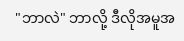"ဘာလဲ" ဘာလို့ ဒီလိုအမူအ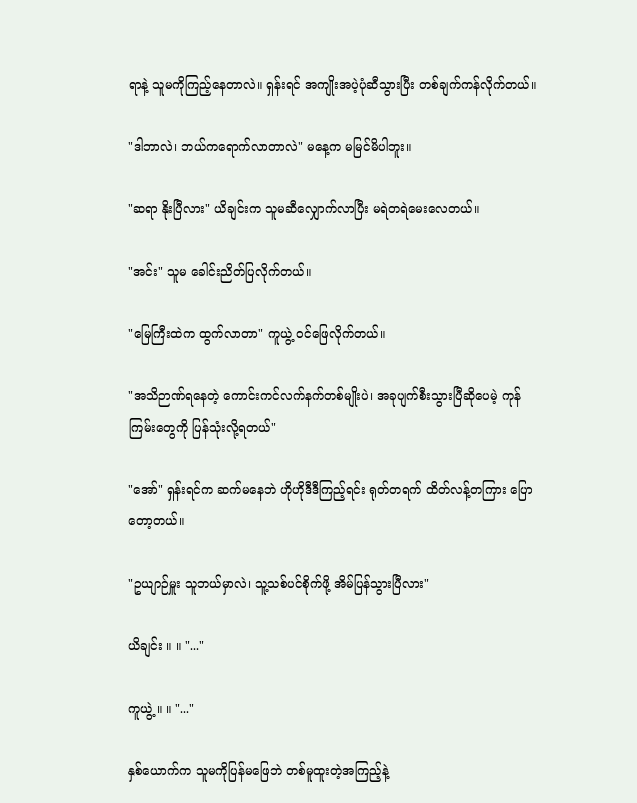ရာနဲ့ သူမကိုကြည့်နေတာလဲ။ ရှန်းရင် အကျိုးအပဲ့ပုံ‌ဆီသွားပြီး တစ်ချက်ကန်လိုက်တယ်။

"ဒါဘာလဲ၊ ဘယ်ကရောက်လာတာလဲ" မနေ့က မမြင်မိပါဘူး။

"ဆရာ နိုးပြီလား" ယိချင်းက သူမဆီလျှောက်လာပြီး မရဲတရဲမေးလေတယ်။

"အင်း" သူမ ခေါင်းညိတ်ပြလိုက်တယ်။

"မြေကြီးထဲက ထွက်လာတာ" ကူယွဲ့ ဝင်ဖြေလိုက်တယ်။

"အသိဉာဏ်ရနေတဲ့ ကောင်းကင်လက်နက်တစ်မျိုးပဲ၊ အခုပျက်စီးသွားပြီဆိုပေမဲ့ ကုန်ကြမ်းတွေကို ပြန်သုံးလို့ရတယ်"

"အော်" ရှန်းရင်က ဆက်မနေဘဲ ဟိုဟိုဒီဒီကြည့်ရင်း ရုတ်တရက် ထိတ်လန့်တကြား ပြောတော့တယ်။

"ဥယျာဉ်မှူး သူဘယ်မှာလဲ၊ သူ့သစ်ပင်စိုက်ဖို့ အိမ်ပြန်သွားပြီလား"

ယိချင်း ။ ။ "..."

ကူယွဲ့ ။ ။ "..."

နှစ်ယောက်က သူမကိုပြန်မဖြေဘဲ တစ်မူထူးတဲ့အကြည့်နဲ့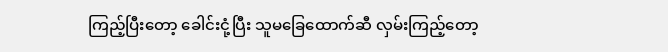ကြည့်ပြီးတော့ ခေါင်းငုံ့ပြီး သူမခြေထောက်ဆီ လှမ်းကြည့်တော့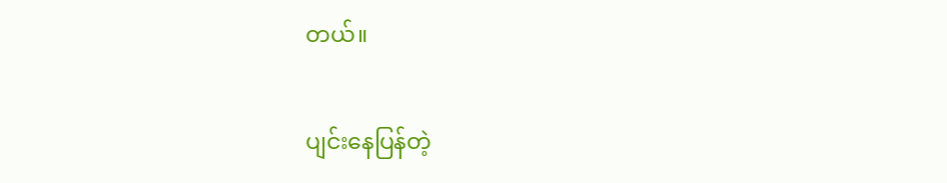တယ်။

ပျင်းနေပြန်တဲ့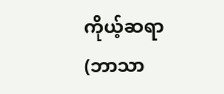ကိုယ့်ဆရာ (ဘာသာ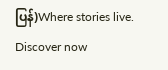ပြန်)Where stories live. Discover now